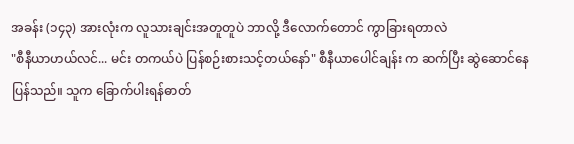အခန်း (၁၄၃) အားလုံးက လူသားချင်းအတူတူပဲ ဘာလို့ ဒီလောက်တောင် ကွာခြားရတာလဲ
"စီနီယာဟယ်လင်... မင်း တကယ်ပဲ ပြန်စဉ်းစားသင့်တယ်နော်" စီနီယာပေါင်ချန်း က ဆက်ပြီး ဆွဲဆောင်နေပြန်သည်။ သူက ခြောက်ပါးရန်ဓာတ်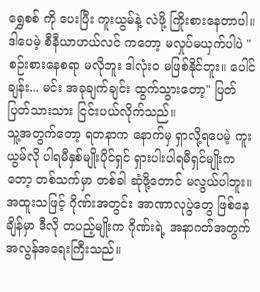ရွှေစစ် ကို ပေးပြီး ကူးယွမ်နဲ့ လဲဖို့ ကြိုးစားနေတာပါ။
ဒါပေမဲ့ စီနီယာဟယ်လင် ကတော့ မလှုပ်မယှက်ပါပဲ "စဉ်းစားနေစရာ မလိုဘူး ဒါလုံးဝ မဖြစ်နိုင်ဘူး။ ပေါင်ချန်း... မင်း အခုချက်ချင်း ထွက်သွားတော့" ပြတ်ပြတ်သားသား ငြင်းပယ်လိုက်သည်။
သူ့အတွက်တော့ ရတနာက နောက်မှ ရှာလို့ရပေမဲ့ ကူးယွမ်လို ပါရမီနှစ်မျိုးပိုင်ရှင် ရှားပါးပါရမီရှင်မျိုးကတော့ တစ်သက်မှာ တစ်ခါ ဆုံဖို့တောင် မလွယ်ပါဘူး။ အထူးသဖြင့် ဂိုဏ်းအတွင်း အာဏာလုပွဲတွေ ဖြစ်နေချိန်မှာ ဒီလို တပည့်မျိုးက ဂိုဏ်းရဲ့ အနာဂတ်အတွက် အလွန်အရေးကြီးသည်။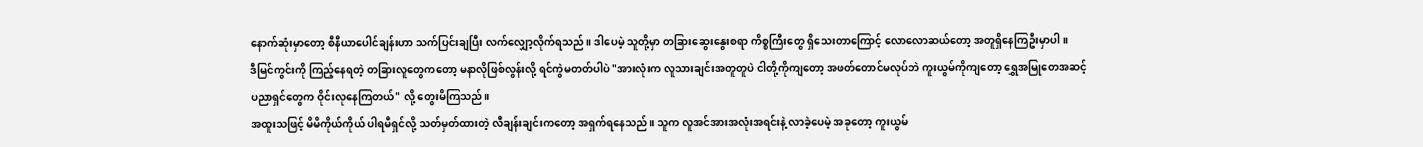နောက်ဆုံးမှာတော့ စီနီယာပေါင်ချန်းဟာ သက်ပြင်းချပြီး လက်လျှော့လိုက်ရသည်။ ဒါပေမဲ့ သူတို့မှာ တခြားဆွေးနွေးစရာ ကိစ္စကြီးတွေ ရှိသေးတာကြောင့် လောလောဆယ်တော့ အတူရှိနေကြဦးမှာပါ။
ဒီမြင်ကွင်းကို ကြည့်နေရတဲ့ တခြားလူတွေကတော့ မနာလိုဖြစ်လွန်းလို့ ရင်ကွဲမတတ်ပါပဲ "အားလုံးက လူသားချင်းအတူတူပဲ ငါတို့ကိုကျတော့ အဖတ်တောင်မလုပ်ဘဲ ကူးယွမ်ကိုကျတော့ ရွှေအမြုတေအဆင့် ပညာရှင်တွေက ဝိုင်းလုနေကြတယ်" လို့ တွေးမိကြသည်။
အထူးသဖြင့် မိမိကိုယ်ကိုယ် ပါရမီရှင်လို့ သတ်မှတ်ထားတဲ့ လီချန်းချင်းကတော့ အရှက်ရနေသည်။ သူက လူအင်အားအလုံးအရင်းနဲ့ လာခဲ့ပေမဲ့ အခုတော့ ကူးယွမ်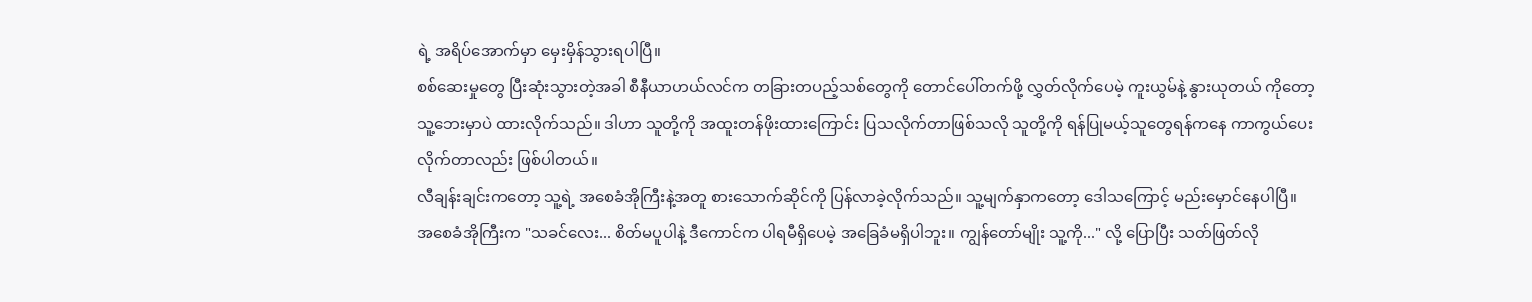ရဲ့ အရိပ်အောက်မှာ မှေးမှိန်သွားရပါပြီ။
စစ်ဆေးမှုတွေ ပြီးဆုံးသွားတဲ့အခါ စီနီယာဟယ်လင်က တခြားတပည့်သစ်တွေကို တောင်ပေါ်တက်ဖို့ လွှတ်လိုက်ပေမဲ့ ကူးယွမ်နဲ့ နွားယုတယ် ကိုတော့ သူ့ဘေးမှာပဲ ထားလိုက်သည်။ ဒါဟာ သူတို့ကို အထူးတန်ဖိုးထားကြောင်း ပြသလိုက်တာဖြစ်သလို သူတို့ကို ရန်ပြုမယ့်သူတွေရန်ကနေ ကာကွယ်ပေးလိုက်တာလည်း ဖြစ်ပါတယ်။
လီချန်းချင်းကတော့ သူ့ရဲ့ အစေခံအိုကြီးနဲ့အတူ စားသောက်ဆိုင်ကို ပြန်လာခဲ့လိုက်သည်။ သူ့မျက်နှာကတော့ ဒေါသကြောင့် မည်းမှောင်နေပါပြီ။
အစေခံအိုကြီးက "သခင်လေး... စိတ်မပူပါနဲ့ ဒီကောင်က ပါရမီရှိပေမဲ့ အခြေခံမရှိပါဘူး။ ကျွန်တော်မျိုး သူ့ကို..." လို့ ပြောပြီး သတ်ဖြတ်လို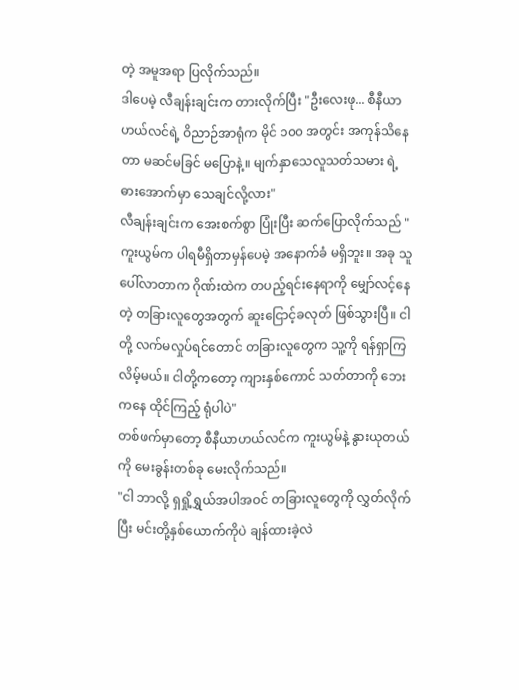တဲ့ အမူအရာ ပြလိုက်သည်။
ဒါပေမဲ့ လီချန်းချင်းက တားလိုက်ပြီး "ဦးလေးဖု... စီနီယာဟယ်လင်ရဲ့ ဝိညာဉ်အာရုံက မိုင် ၁၀၀ အတွင်း အကုန်သိနေတာ မဆင်မခြင် မပြောနဲ့။ မျက်နှာသေလူသတ်သမား ရဲ့ ဓားအောက်မှာ သေချင်လို့လား"
လီချန်းချင်းက အေးစက်စွာ ပြုံးပြီး ဆက်ပြောလိုက်သည် "ကူးယွမ်က ပါရမီရှိတာမှန်ပေမဲ့ အနောက်ခံ မရှိဘူး။ အခု သူပေါ်လာတာက ဂိုဏ်းထဲက တပည့်ရင်းနေရာကို မျှော်လင့်နေတဲ့ တခြားလူတွေအတွက် ဆူးငြောင့်ခလုတ် ဖြစ်သွားပြီ။ ငါတို့ လက်မလှုပ်ရင်တောင် တခြားလူတွေက သူ့ကို ရန်ရှာကြလိမ့်မယ်။ ငါတို့ကတော့ ကျားနှစ်ကောင် သတ်တာကို ဘေးကနေ ထိုင်ကြည့် ရုံပါပဲ"
တစ်ဖက်မှာတော့ စီနီယာဟယ်လင်က ကူးယွမ်နဲ့ နွားယုတယ်ကို မေးခွန်းတစ်ခု မေးလိုက်သည်။
"ငါ ဘာလို့ ရှရှို့ရွှယ်အပါအဝင် တခြားလူတွေကို လွှတ်လိုက်ပြီး မင်းတို့နှစ်ယောက်ကိုပဲ ချန်ထားခဲ့လဲ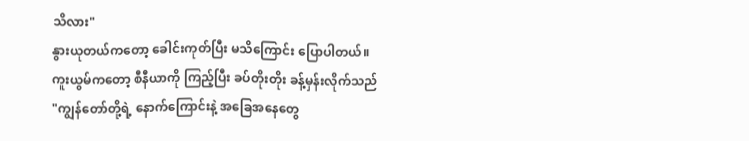သိလား"
နွားယုတယ်ကတော့ ခေါင်းကုတ်ပြီး မသိကြောင်း ပြောပါတယ်။ ကူးယွမ်ကတော့ စီနီယာကို ကြည့်ပြီး ခပ်တိုးတိုး ခန့်မှန်းလိုက်သည် "ကျွန်တော်တို့ရဲ့ နောက်ကြောင်းနဲ့ အခြေအနေတွေ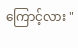ကြောင့်လား "